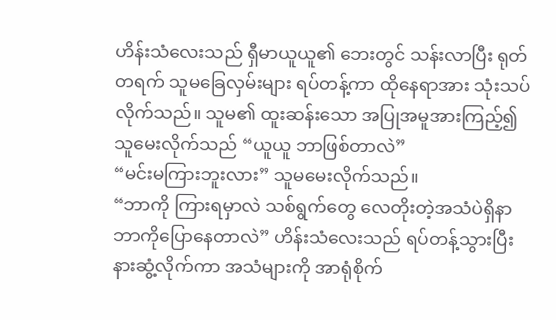ဟိန်းသံလေးသည် ရှီမာယူယူ၏ ဘေးတွင် သန်းလာပြီး ရုတ်တရက် သူမခြေလှမ်းများ ရပ်တန့်ကာ ထိုနေရာအား သုံးသပ်လိုက်သည်။ သူမ၏ ထူးဆန်းသော အပြုအမူအားကြည့်၍ သူမေးလိုက်သည် “ယူယူ ဘာဖြစ်တာလဲ”
“မင်းမကြားဘူးလား” သူမမေးလိုက်သည်။
“ဘာကို ကြားရမှာလဲ သစ်ရွက်တွေ လေတိုးတဲ့အသံပဲရှိနာ ဘာကိုပြောနေတာလဲ” ဟိန်းသံလေးသည် ရပ်တန့်သွားပြီး နားဆွံ့လိုက်ကာ အသံများကို အာရုံစိုက်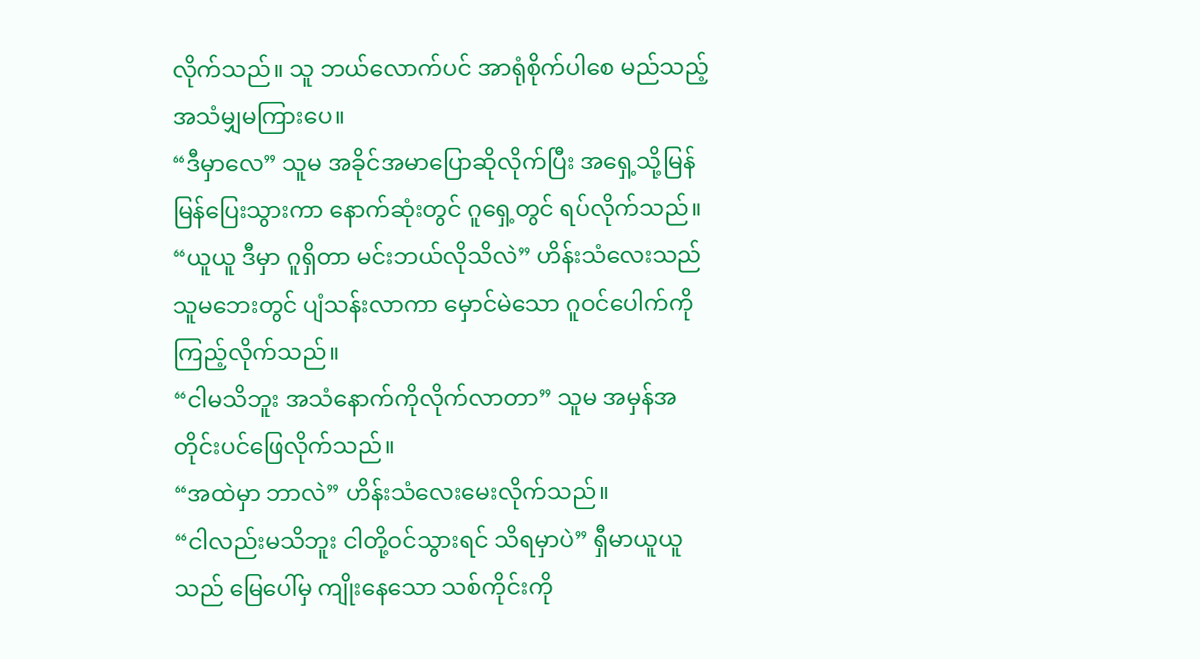လိုက်သည်။ သူ ဘယ်လောက်ပင် အာရုံစိုက်ပါစေ မည်သည့်အသံမျှမကြားပေ။
“ဒီမှာလေ” သူမ အခိုင်အမာပြောဆိုလိုက်ပြီး အရှေ့သို့မြန်မြန်ပြေးသွားကာ နောက်ဆုံးတွင် ဂူရှေ့တွင် ရပ်လိုက်သည်။
“ယူယူ ဒီမှာ ဂူရှိတာ မင်းဘယ်လိုသိလဲ” ဟိန်းသံလေးသည် သူမဘေးတွင် ပျံသန်းလာကာ မှောင်မဲသော ဂူဝင်ပေါက်ကို ကြည့်လိုက်သည်။
“ငါမသိဘူး အသံနောက်ကိုလိုက်လာတာ” သူမ အမှန်အတိုင်းပင်ဖြေလိုက်သည်။
“အထဲမှာ ဘာလဲ” ဟိန်းသံလေးမေးလိုက်သည်။
“ငါလည်းမသိဘူး ငါတို့ဝင်သွားရင် သိရမှာပဲ” ရှီမာယူယူသည် မြေပေါ်မှ ကျိုးနေသော သစ်ကိုင်းကို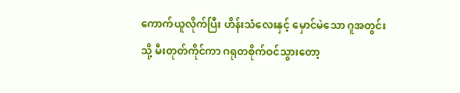ကောက်ယူလိုက်ပြီး ဟိန်းသံလေးနှင့် မှောင်မဲသော ဂူအတွင်းသို့ မီးတုတ်ကိုင်ကာ ဂရုတစိုက်ဝင်သွားတော့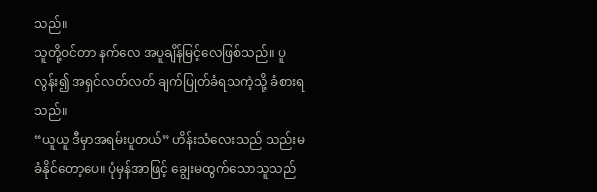သည်။
သူတို့ဝင်တာ နက်လေ အပူချိန်မြင့်လေဖြစ်သည်။ ပူလွန်း၍ အရှင်လတ်လတ် ချက်ပြုတ်ခံရသကဲ့သို့ ခံစားရသည်။
“ယူယူ ဒီမှာအရမ်းပူတယ်” ဟိန်းသံလေးသည် သည်းမခံနိုင်တော့ပေ။ ပုံမှန်အာဖြင့် ချွေးမထွက်သောသူသည်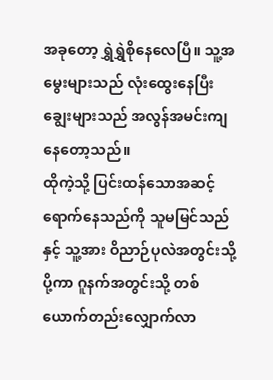အခုတော့ ရွှဲရွှဲစိုနေလေပြီ။ သူ့အမွေးများသည် လုံးထွေးနေပြီး ချွေးများသည် အလွန်အမင်းကျနေတော့သည်။
ထိုကဲ့သို့ ပြင်းထန်သောအဆင့်ရောက်နေသည်ကို သူမမြင်သည်နှင့် သူ့အား ဝိညာဉ်ပုလဲအတွင်းသို့ပို့ကာ ဂူနက်အတွင်းသို့ တစ်ယောက်တည်းလျှောက်လာ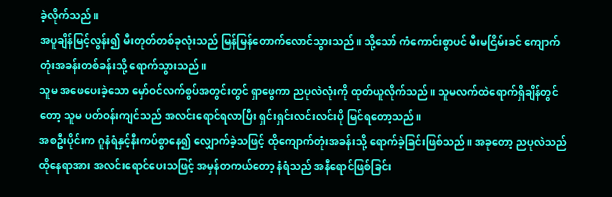ခဲ့လိုက်သည်။
အပူချိန်မြင့်လွန်း၍ မီးတုတ်တစ်ခုလုံးသည် မြန်မြန်တောက်လောင်သွားသည်။ သို့သော် ကံကောင်းစွာပင် မီးမငြိမ်းခင် ကျောက်တုံးအခန်းတစ်ခန်းသို့ ရောက်သွားသည်။
သူမ အဖေပေးခဲ့သော မှော်ဝင်လက်စွပ်အတွင်းတွင် ရှာဖွေကာ ညပုလဲလုံးကို ထုတ်ယူလိုက်သည်။ သူမလက်ထဲရောက်ရှိချိန်တွင်တော့ သူမ ပတ်ဝန်းကျင်သည် အလင်းရောင်ရလာပြီး ရှင်းရှင်းလင်းလင်းပို မြင်ရတော့သည်။
အစဦးပိုင်းက ဂူနံရံနှင့်နီးကပ်စွာနေ၍ လျှောက်ခဲ့သဖြင့် ထိုကျောက်တုံးအခန်းသို့ ရောက်ခဲ့ခြင်းဖြစ်သည်။ အခုတော့ ညပုလဲသည် ထိုနေရာအား အလင်းရောင်ပေးသဖြင့် အမှန်တကယ်တော့ နံရံသည် အနီရောင်ဖြစ်ခြင်း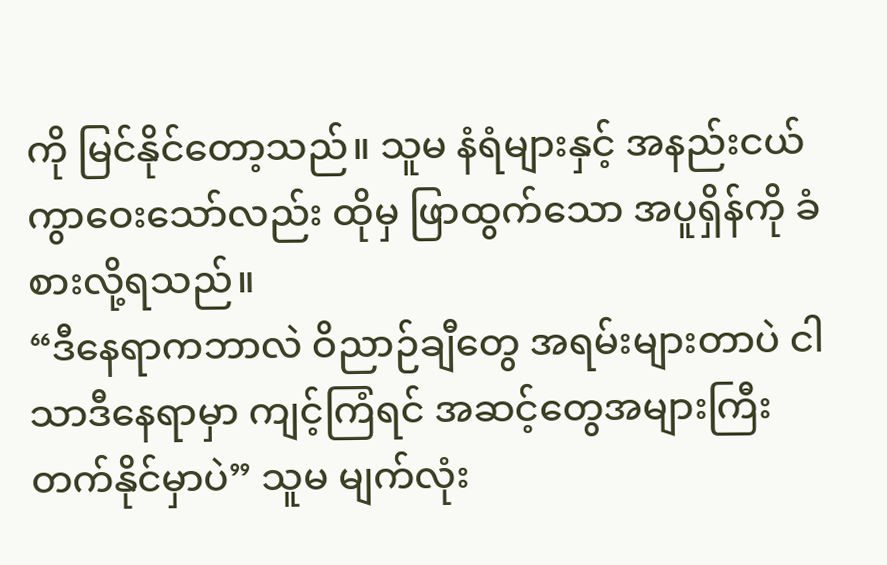ကို မြင်နိုင်တော့သည်။ သူမ နံရံများနှင့် အနည်းငယ် ကွာဝေးသော်လည်း ထိုမှ ဖြာထွက်သော အပူရှိန်ကို ခံစားလို့ရသည်။
“ဒီနေရာကဘာလဲ ဝိညာဉ်ချီတွေ အရမ်းများတာပဲ ငါသာဒီနေရာမှာ ကျင့်ကြံရင် အဆင့်တွေအများကြီးတက်နိုင်မှာပဲ” သူမ မျက်လုံး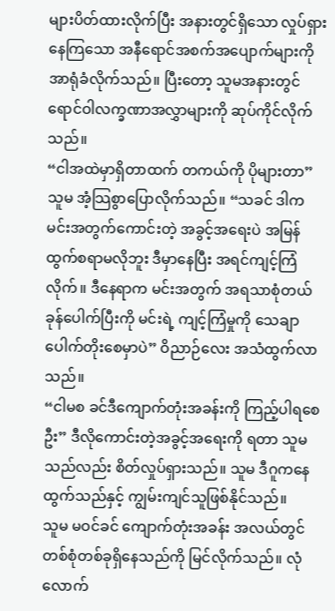များပိတ်ထားလိုက်ပြီး အနားတွင်ရှိသော လှုပ်ရှားနေကြသော အနီရောင်အစက်အပျောက်များကို အာရုံခံလိုက်သည်။ ပြီးတော့ သူမအနားတွင် ရောင်ဝါလက္ခဏာအလွှာများကို ဆုပ်ကိုင်လိုက်သည်။
“ငါအထဲမှာရှိတာထက် တကယ်ကို ပိုများတာ” သူမ အံ့သြစွာပြောလိုက်သည်။ “သခင် ဒါက မင်းအတွက်ကောင်းတဲ့ အခွင့်အရေးပဲ အမြန်ထွက်စရာမလိုဘူး ဒီမှာနေပြီး အရင်ကျင့်ကြံလိုက်။ ဒီနေရာက မင်းအတွက် အရသာစုံတယ် ခုန်ပေါက်ပြီးကို မင်းရဲ့ ကျင့်ကြံမှုကို သေချာပေါက်တိုးစေမှာပဲ” ဝိညာဉ်လေး အသံထွက်လာသည်။
“ငါမစ ခင်ဒီကျောက်တုံးအခန်းကို ကြည့်ပါရစေဦး” ဒီလိုကောင်းတဲ့အခွင့်အရေးကို ရတာ သူမသည်လည်း စိတ်လှုပ်ရှားသည်။ သူမ ဒီဂူကနေထွက်သည်နှင့် ကျွမ်းကျင်သူဖြစ်နိုင်သည်။
သူမ မဝင်ခင် ကျောက်တုံးအခန်း အလယ်တွင် တစ်စုံတစ်ခုရှိနေသည်ကို မြင်လိုက်သည်။ လုံလောက်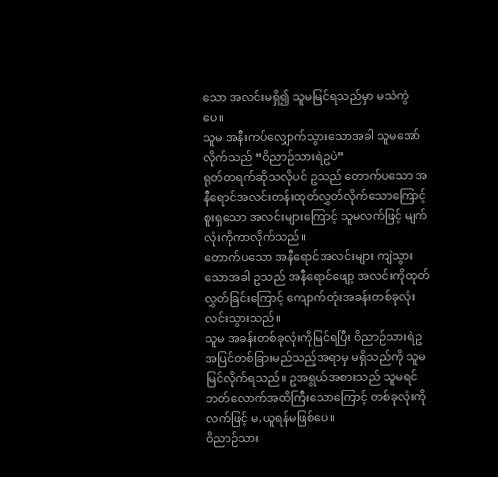သော အလင်းမရှိ၍ သူမမြင်ရသည်မှာ မသဲကွဲပေ။
သူမ အနီးကပ်လျှောက်သွားသောအခါ သူမအော်လိုက်သည် “ဝိညာဉ်သားရဲဥပဲ”
ရုတ်တရက်ဆိုသလိုပင် ဥသည် တောက်ပသော အနီရောင်အလင်းတန်းထုတ်လွှတ်လိုက်သောကြောင့် စူးရှသော အလင်းများကြောင့် သူမလက်ဖြင့် မျက်လုံးကိုကာလိုက်သည်။
တောက်ပသော အနီရောင်အလင်းများ ကျဲသွားသောအခါ ဥသည် အနီရောင်ဖျော့ အလင်းကိုထုတ်လွှတ်ခြင်းကြောင့် ကျောက်တုံးအခန်းတစ်ခုလုံး လင်းသွားသည်။
သူမ အခန်းတစ်ခုလုံးကိုမြင်ရပြီး ဝိညာဉ်သားရဲဥအပြင်တစ်ခြားမည်သည့်အရာမှ မရှိသည်ကို သူမမြင်လိုက်ရသည်။ ဥအရွယ်အစားသည် သူမရင်ဘတ်လောက်အထိကြီးသောကြောင့် တစ်ခုလုံးကို လက်ဖြင့် မ,ယူရန်မဖြစ်ပေ။
ဝိညာဉ်သား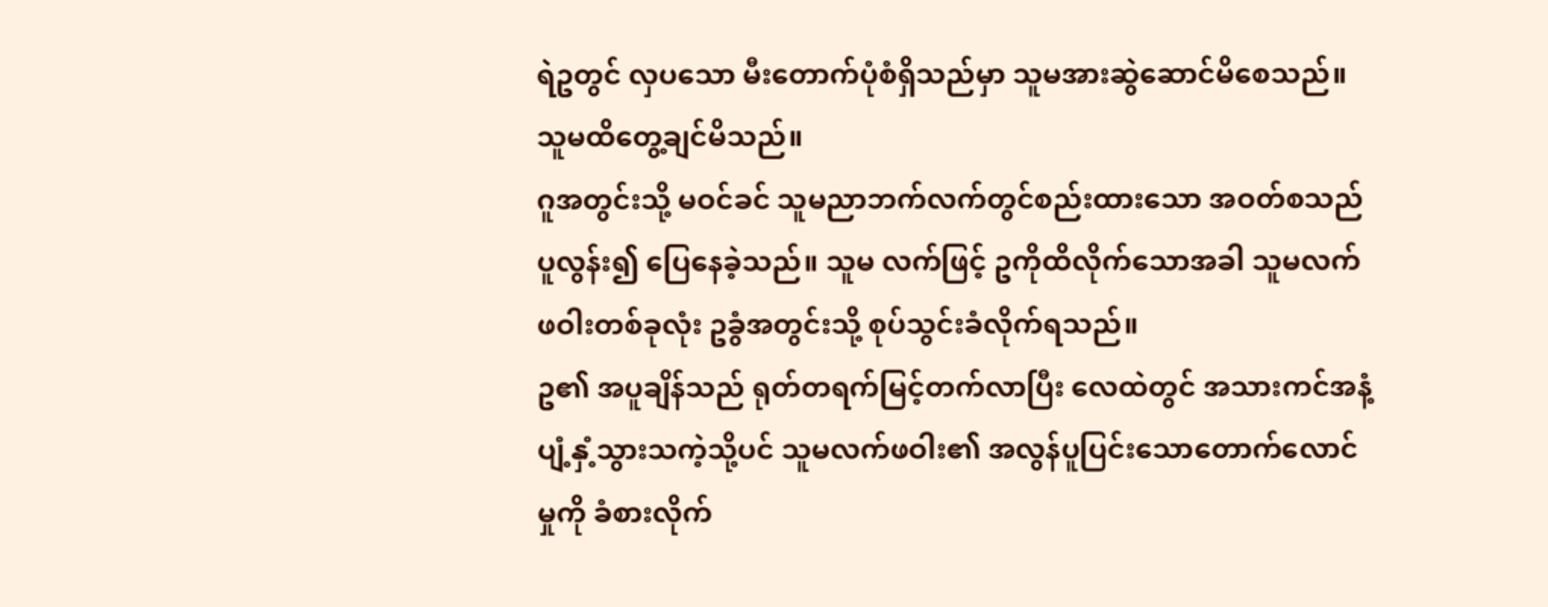ရဲဥတွင် လှပသော မီးတောက်ပုံစံရှိသည်မှာ သူမအားဆွဲဆောင်မိစေသည်။ သူမထိတွေ့ချင်မိသည်။
ဂူအတွင်းသို့ မဝင်ခင် သူမညာဘက်လက်တွင်စည်းထားသော အဝတ်စသည် ပူလွန်း၍ ပြေနေခဲ့သည်။ သူမ လက်ဖြင့် ဥကိုထိလိုက်သောအခါ သူမလက်ဖဝါးတစ်ခုလုံး ဥခွံအတွင်းသို့ စုပ်သွင်းခံလိုက်ရသည်။
ဥ၏ အပူချိန်သည် ရုတ်တရက်မြင့်တက်လာပြီး လေထဲတွင် အသားကင်အနံ့ ပျံ့နှံ့သွားသကဲ့သို့ပင် သူမလက်ဖဝါး၏ အလွန်ပူပြင်းသောတောက်လောင်မှုကို ခံစားလိုက်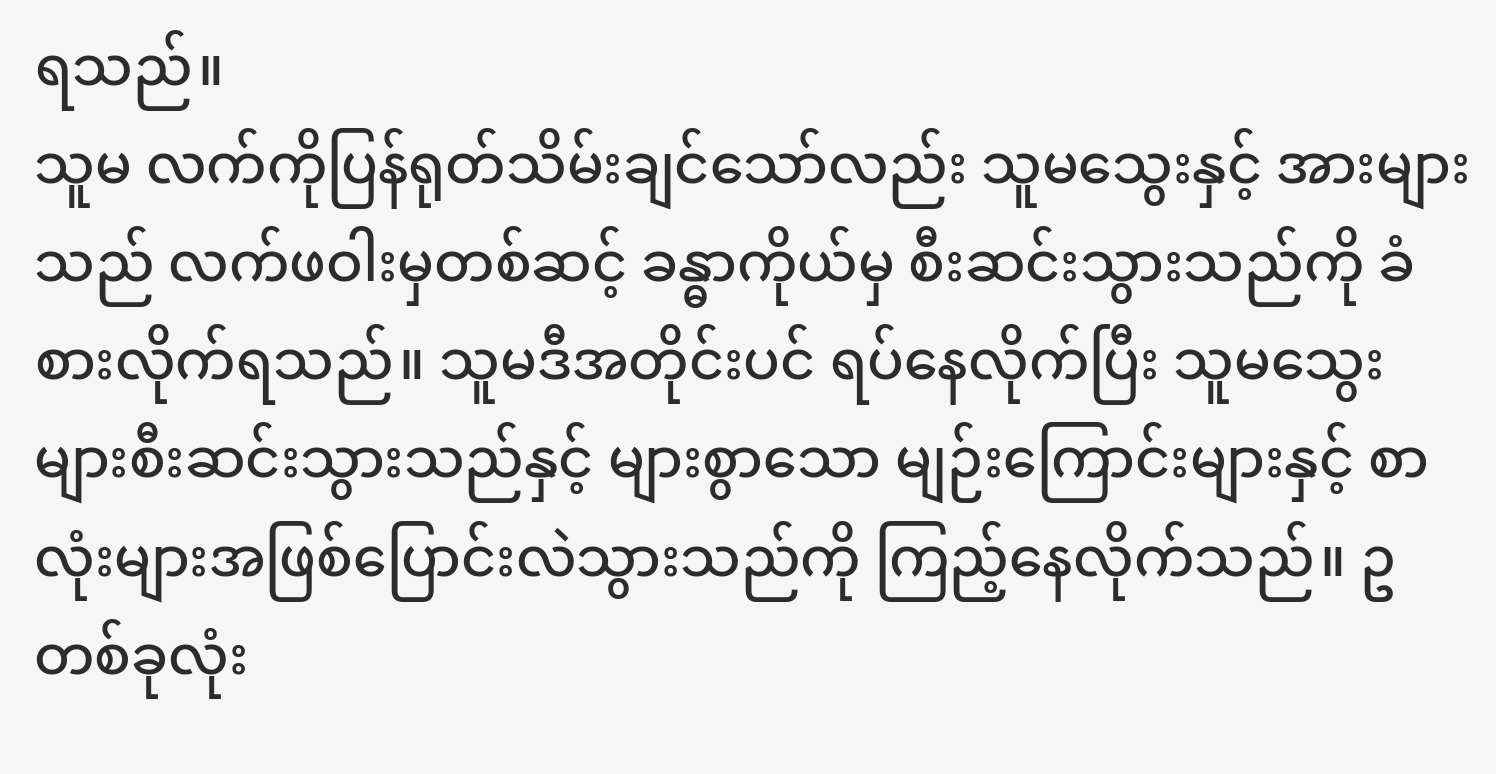ရသည်။
သူမ လက်ကိုပြန်ရုတ်သိမ်းချင်သော်လည်း သူမသွေးနှင့် အားများသည် လက်ဖဝါးမှတစ်ဆင့် ခန္ဓာကိုယ်မှ စီးဆင်းသွားသည်ကို ခံစားလိုက်ရသည်။ သူမဒီအတိုင်းပင် ရပ်နေလိုက်ပြီး သူမသွေးများစီးဆင်းသွားသည်နှင့် များစွာသော မျဉ်းကြောင်းများနှင့် စာလုံးများအဖြစ်ပြောင်းလဲသွားသည်ကို ကြည့်နေလိုက်သည်။ ဥတစ်ခုလုံး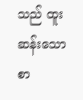သည် ထူးဆန်းသော စာ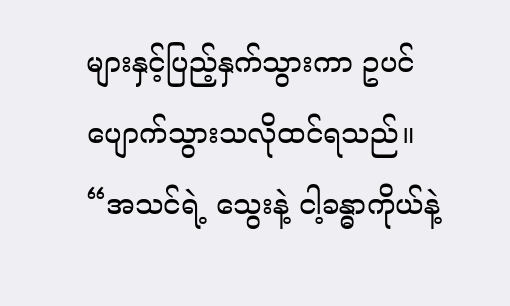များနှင့်ပြည့်နှက်သွားကာ ဥပင်ပျောက်သွားသလိုထင်ရသည်။
“အသင်ရဲ့ သွေးနဲ့ ငါ့ခန္ဓာကိုယ်နဲ့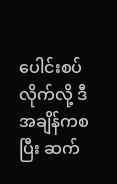ပေါင်းစပ်လိုက်လို့ ဒီအချိန်ကစပြီး ဆက်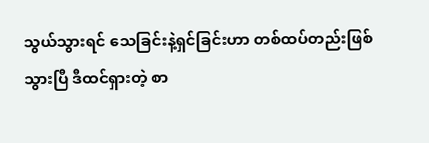သွယ်သွားရင် သေခြင်းနဲ့ရှင်ခြင်းဟာ တစ်ထပ်တည်းဖြစ်သွားပြီ ဒီထင်ရှားတဲ့ စာ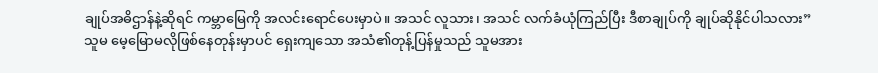ချုပ်အဓိဌာန်နဲ့ဆိုရင် ကမ္ဘာမြေကို အလင်းရောင်ပေးမှာပဲ။ အသင် လူသား၊ အသင် လက်ခံယုံကြည်ပြီး ဒီစာချုပ်ကို ချုပ်ဆိုနိုင်ပါသလား”
သူမ မေ့မြောမလိုဖြစ်နေတုန်းမှာပင် ရှေးကျသော အသံ၏တုန့်ပြန်မှုသည် သူမအား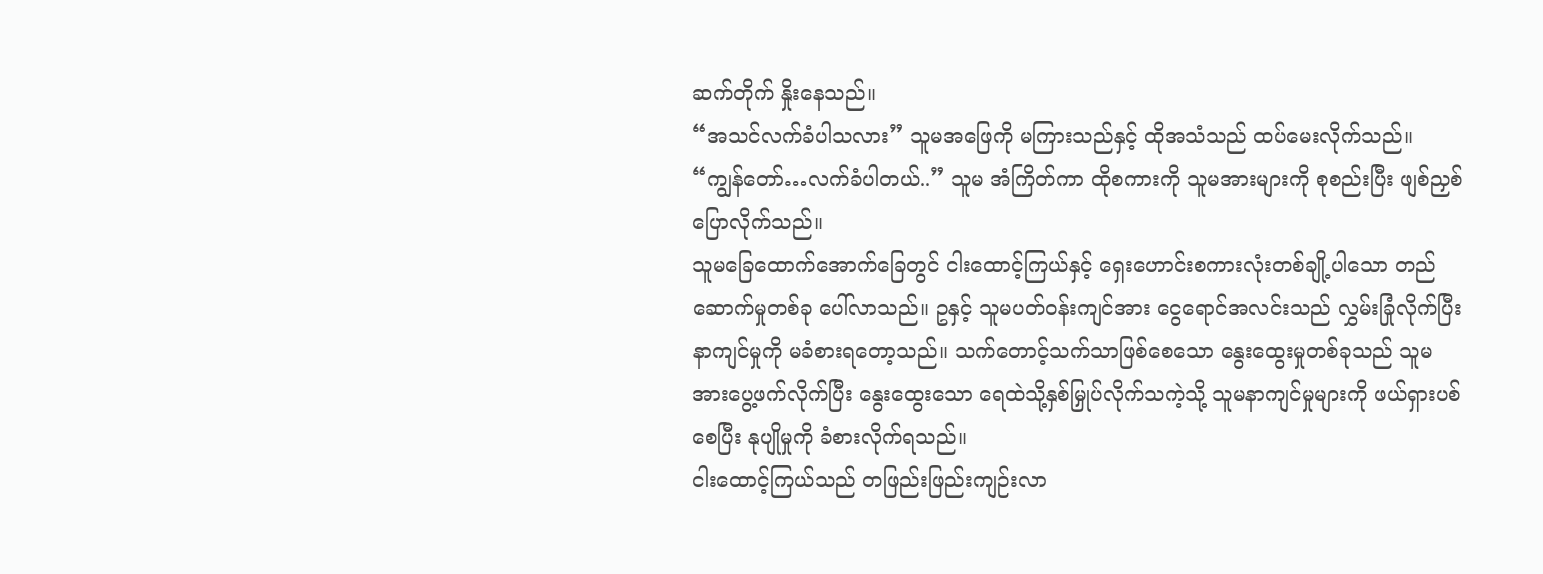ဆက်တိုက် နှိုးနေသည်။
“အသင်လက်ခံပါသလား” သူမအဖြေကို မကြားသည်နှင့် ထိုအသံသည် ထပ်မေးလိုက်သည်။
“ကျွန်တော်…လက်ခံပါတယ်..” သူမ အံကြိတ်ကာ ထိုစကားကို သူမအားများကို စုစည်းပြီး ဖျစ်ညှစ်ပြောလိုက်သည်။
သူမခြေထောက်အောက်ခြေတွင် ငါးထောင့်ကြယ်နှင့် ရှေးဟောင်းစကားလုံးတစ်ချို့ပါသော တည်ဆောက်မှုတစ်ခု ပေါ်လာသည်။ ဥနှင့် သူမပတ်ဝန်းကျင်အား ငွေရောင်အလင်းသည် လွှမ်းခြုံလိုက်ပြီး နာကျင်မှုကို မခံစားရတော့သည်။ သက်တောင့်သက်သာဖြစ်စေသော နွေးထွေးမှုတစ်ခုသည် သူမအားပွေ့ဖက်လိုက်ပြီး နွေးထွေးသော ရေထဲသို့နှစ်မြှုပ်လိုက်သကဲ့သို့ သူမနာကျင်မှုများကို ဖယ်ရှားပစ်စေပြီး နုပျိုမှုကို ခံစားလိုက်ရသည်။
ငါးထောင့်ကြယ်သည် တဖြည်းဖြည်းကျဉ်းလာ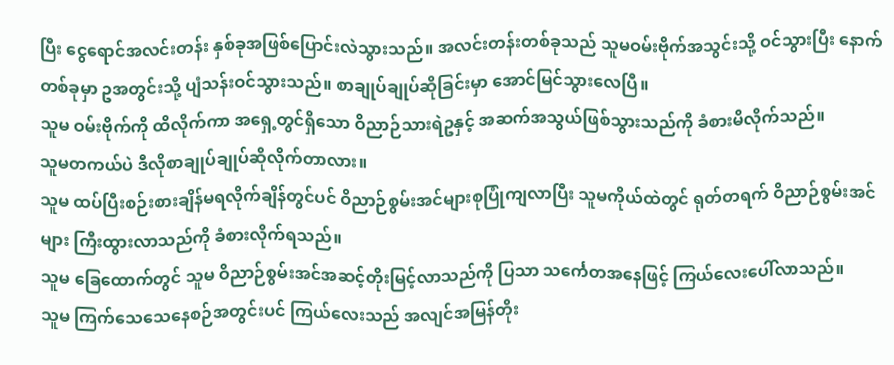ပြီး ငွေရောင်အလင်းတန်း နှစ်ခုအဖြစ်ပြောင်းလဲသွားသည်။ အလင်းတန်းတစ်ခုသည် သူမဝမ်းဗိုက်အသွင်းသို့ ဝင်သွားပြီး နောက်တစ်ခုမှာ ဥအတွင်းသို့ ပျံသန်းဝင်သွားသည်။ စာချုပ်ချုပ်ဆိုခြင်းမှာ အောင်မြင်သွားလေပြီ။
သူမ ဝမ်းဗိုက်ကို ထိလိုက်ကာ အရှေ့တွင်ရှိသော ဝိညာဉ်သားရဲဥနှင့် အဆက်အသွယ်ဖြစ်သွားသည်ကို ခံစားမိလိုက်သည်။
သူမတကယ်ပဲ ဒီလိုစာချုပ်ချုပ်ဆိုလိုက်တာလား။
သူမ ထပ်ပြီးစဉ်းစားချိန်မရလိုက်ချိန်တွင်ပင် ဝိညာဉ်စွမ်းအင်များစုပြုံကျလာပြီး သူမကိုယ်ထဲတွင် ရုတ်တရက် ဝိညာဉ်စွမ်းအင်များ ကြီးထွားလာသည်ကို ခံစားလိုက်ရသည်။
သူမ ခြေထောက်တွင် သူမ ဝိညာဉ်စွမ်းအင်အဆင့်တိုးမြင့်လာသည်ကို ပြသာ သင်္ကေတအနေဖြင့် ကြယ်လေးပေါ်လာသည်။
သူမ ကြက်သေသေနေစဉ်အတွင်းပင် ကြယ်လေးသည် အလျင်အမြန်တိုး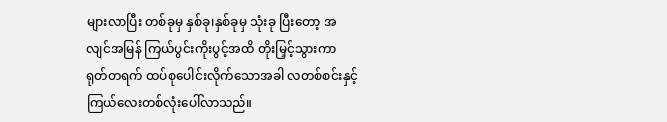များလာပြီး တစ်ခုမှ နှစ်ခု၊နှစ်ခုမှ သုံးခု ပြီးတော့ အလျင်အမြန် ကြယ်ပွင်းကိုးပွင့်အထိ တိုးမြှင့်သွားကာ ရုတ်တရက် ထပ်စုပေါင်းလိုက်သောအခါ လတစ်စင်းနှင့် ကြယ်လေးတစ်လုံးပေါ်လာသည်။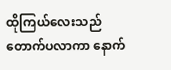ထိုကြယ်လေးသည် တောက်ပလာကာ နောက်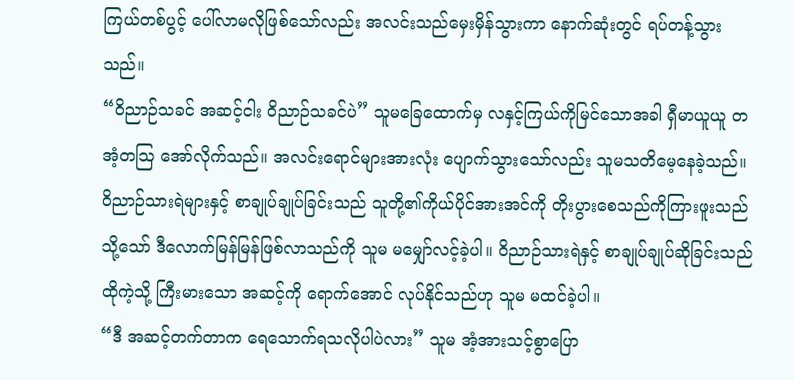ကြယ်တစ်ပွင့် ပေါ်လာမလိုဖြစ်သော်လည်း အလင်းသည်မှေးမှိန်သွားကာ နောက်ဆုံးတွင် ရပ်တန့်သွားသည်။
“ဝိညာဉ်သခင် အဆင့်ငါး ဝိညာဉ်သခင်ပဲ” သူမခြေထောက်မှ လနှင့်ကြယ်ကိုမြင်သောအခါ ရှီမာယူယူ တအံ့တသြ အော်လိုက်သည်။ အလင်းရောင်များအားလုံး ပျောက်သွားသော်လည်း သူမသတိမေ့နေခဲ့သည်။
ဝိညာဉ်သားရဲများနှင့် စာချုပ်ချုပ်ခြင်းသည် သူတို့၏ကိုယ်ပိုင်အားအင်ကို တိုးပွားစေသည်ကိုကြားဖူးသည် သို့သော် ဒီလောက်မြန်မြန်ဖြစ်လာသည်ကို သူမ မမျှော်လင့်ခဲ့ပါ။ ဝိညာဉ်သားရဲနှင့် စာချုပ်ချုပ်ဆိုခြင်းသည် ထိုကဲ့သို့ ကြီးမားသော အဆင့်ကို ရောက်အောင် လုပ်နိုင်သည်ဟု သူမ မထင်ခဲ့ပါ။
“ဒီ အဆင့်တက်တာက ရေသောက်ရသလိုပါပဲလား” သူမ အံ့အားသင့်စွာပြော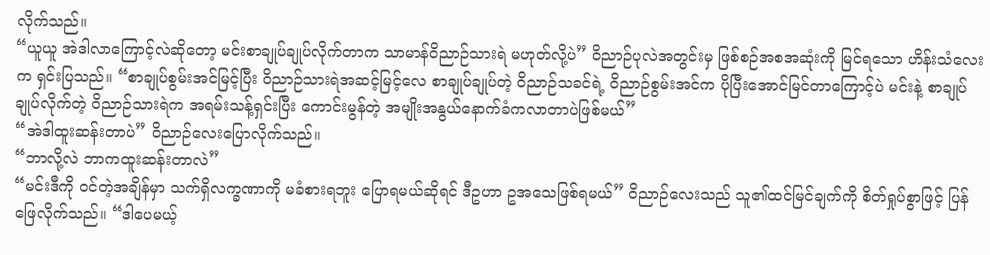လိုက်သည်။
“ယူယူ အဲဒါလာကြောင့်လဲဆိုတော့ မင်းစာချုပ်ချုပ်လိုက်တာက သာမာန်ဝိညာဉ်သားရဲ မဟုတ်လို့ပဲ” ဝိညာဉ်ပုလဲအတွင်းမှ ဖြစ်စဉ်အစအဆုံးကို မြင်ရသော ဟိန်းသံလေးက ရှင်းပြသည်။ “စာချုပ်စွမ်းအင်မြင့်ပြီး ဝိညာဉ်သားရဲအဆင့်မြင့်လေ စာချုပ်ချုပ်တဲ့ ဝိညာဉ်သခင်ရဲ့ ဝိညာဉ်စွမ်းအင်က ပိုပြီးအောင်မြင်တာကြောင့်ပဲ မင်းနဲ့ စာချုပ်ချုပ်လိုက်တဲ့ ဝိညာဉ်သားရဲက အရမ်းသန့်ရှင်းပြီး ကောင်းမွန်တဲ့ အမျိုးအနွယ်နောက်ခံကလာတာပဲဖြစ်မယ်”
“အဲဒါထူးဆန်းတာပဲ” ဝိညာဉ်လေးပြောလိုက်သည်။
“ဘာလို့လဲ ဘာကထူးဆန်းတာလဲ”
“မင်းဒီကို ဝင်တဲ့အချိန်မှာ သက်ရှိလက္ခဏာကို မခံစားရဘူး ပြောရမယ်ဆိုရင် ဒီဥဟာ ဥအသေဖြစ်ရမယ်” ဝိညာဉ်လေးသည် သူ၏ထင်မြင်ချက်ကို စိတ်ရှုပ်စွာဖြင့် ပြန်ဖြေလိုက်သည်။ “ဒါပေမယ့်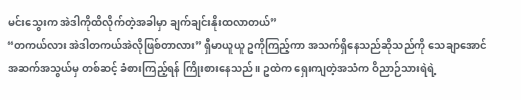မင်းသွေးက အဲဒါကိုထိလိုက်တဲ့အခါမှာ ချက်ချင်းနိုးထလာတယ်”
“တကယ်လား အဲဒါတကယ်အဲလိုဖြစ်တာလား” ရှီမာယူယူ ဥကိုကြည့်ကာ အသက်ရှိနေသည်ဆိုသည်ကို သေချာအောင်အဆက်အသွယ်မှ တစ်ဆင့် ခံစားကြည့်ရန် ကြိုးစားနေသည်။ ဥထဲက ရှေးကျတဲ့အသံက ဝိညာဉ်သားရဲရဲ့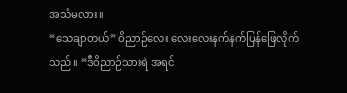အသံမလား။
“သေချာတယ်” ဝိညာဉ်လေး လေးလေးနက်နက်ပြန်ဖြေလိုက်သည်။ “ဒီဝိညာဉ်သားရဲ အရင်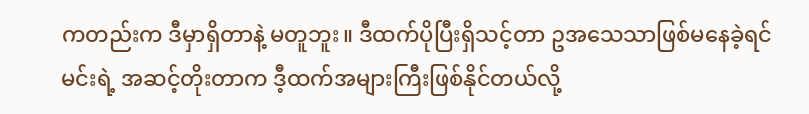ကတည်းက ဒီမှာရှိတာနဲ့ မတူဘူး။ ဒီထက်ပိုပြီးရှိသင့်တာ ဥအသေသာဖြစ်မနေခဲ့ရင် မင်းရဲ့ အဆင့်တိုးတာက ဒီ့ထက်အများကြီးဖြစ်နိုင်တယ်လို့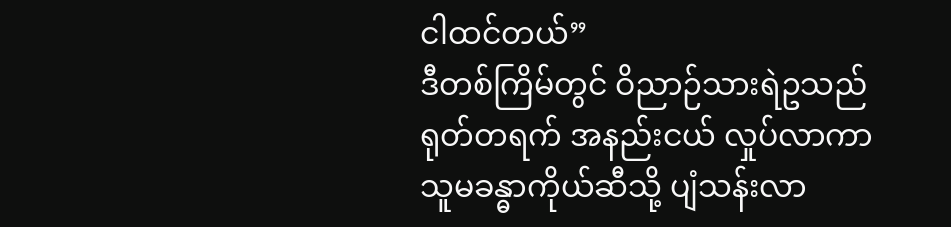ငါထင်တယ်”
ဒီတစ်ကြိမ်တွင် ဝိညာဉ်သားရဲဥသည် ရုတ်တရက် အနည်းငယ် လှုပ်လာကာ သူမခန္ဓာကိုယ်ဆီသို့ ပျံသန်းလာ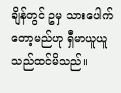ချိန်တွင် ဥမှ သားပေါက်တော့မည်ဟု ရှီမာယူယူသည်ထင်မိသည်။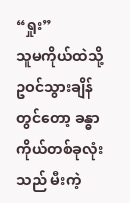“ရှုး”
သူမကိုယ်ထဲသို့ ဥဝင်သွားချိန်တွင်တော့ ခန္ဓာကိုယ်တစ်ခုလုံးသည် မီးကဲ့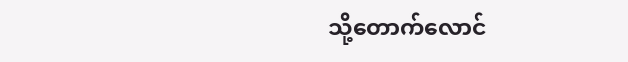သို့တောက်လောင်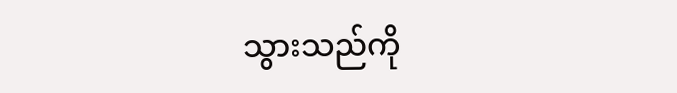သွားသည်ကို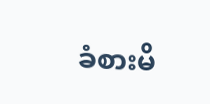ခံစားမိ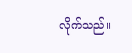လိုက်သည်။